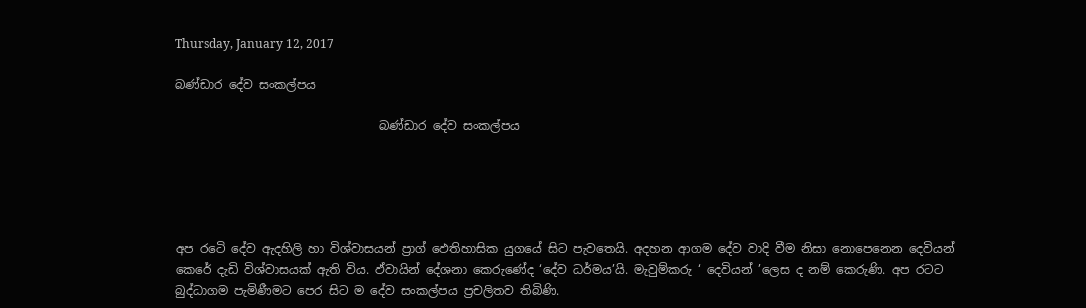Thursday, January 12, 2017

බණ්ඩාර දේව සංකල්පය

                                  බණ්ඩාර දේව සංකල්පය





අප රටෙි දේව ඇදහිලි හා විශ්වාසයන් ප්‍රාග් ඵෙතිහාසික යුගයේ සිට පැවතෙයි. අදහන ආගම දේව වාදි වීම නිසා නොපෙනෙන දෙවියන් කෙරේ දැඩි විශ්වාසයක් ඇති විය. ඵ්වායින් දේශනා කෙරුණේද ‘දේව ධර්මය’යි. මැවුම්කරු ‘ දෙවියන් ’ලෙස ද නම් කෙරුණි. අප රටට බුද්ධාගම පැමිණීමට පෙර සිට ම දේව සංකල්පය ප්‍රචලිතව තිබිණි.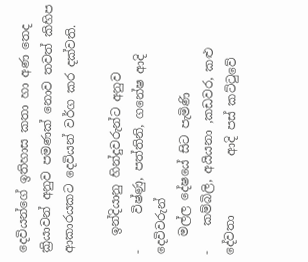දෙවියන්ගේ ඉතිහාස කතා හා අණ තෙද ක්‍රියාවන් අනුව පමණක් නොව තවත් කිහිප ආකාරයකට දෙවියන් වර්ග කර දක්වති.

   ඉන්දියානු හින්දුවරුන්ට අනුව             ‐      විෂ්ණු, පත්තිනි, ගනේෂ ආදි දෙවිවරුන්
   මල්ල දේෂයේ සිට පැමිණි                  ‐    කම්බිලි, අයියනා ,කඩවර, කළු දේවතා          ආදි පස් කට්ටුවේ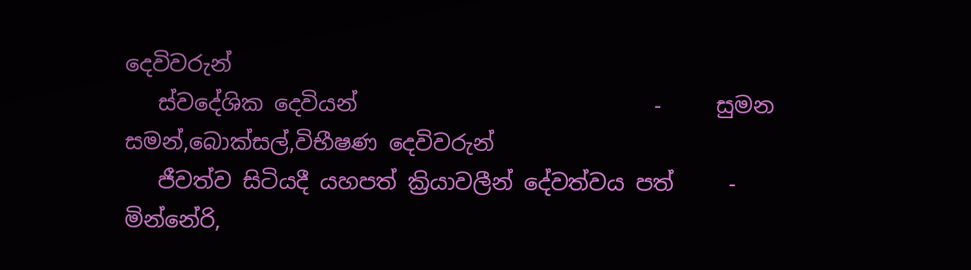දෙවිවරුන්
   ස්වදේශික දෙවියන්                           ‐     සුමන සමන්,බොක්සල්,විභීෂණ දෙවිවරුන්
   ජීවත්ව සිටියදී යහපත් ක්‍රියාවලීන් දේවත්වය පත්     ‐ මින්නේරි,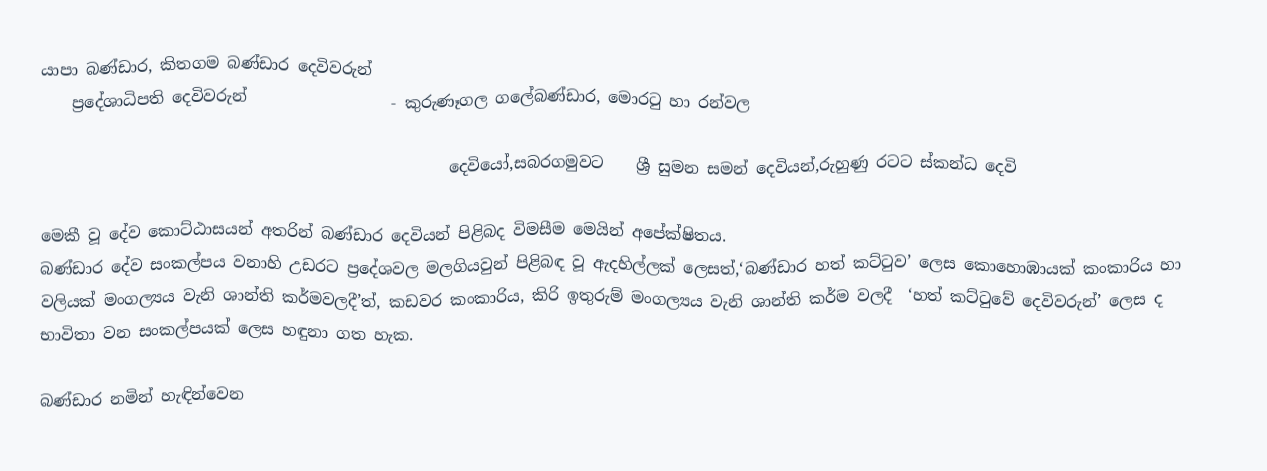යාපා බණ්ඩාර, කිතගම බණ්ඩාර දෙවිවරුන්
    ප්‍රදේශාධිපති දෙවිවරුන්                  ‐ කුරුණෑගල ගලේබණ්ඩාර, මොරටු හා රන්වල

                                                   දෙවියෝ,සබරගමුවට    ශ්‍රී සුමන සමන් දෙවියන්,රුහුණු රටට ස්කන්ධ දෙවි

මෙකී වූ දේව කොට්ඨාසයන් අතරින් බණ්ඩාර දෙවියන් පිළිබද විමසීම මෙයින් අපේක්ෂිතය.
බණ්ඩාර දේව සංකල්පය වනාහි උඩරට ප්‍රදේශවල මලගියවුන් පිළිබඳ වූ ඇදහිල්ලක් ලෙසත්,‘බණ්ඩාර හත් කට්ටුව’ ලෙස කොහොඹායක් කංකාරිය හා වලියක් මංගල්‍යය වැනි ශාන්ති කර්මවලදී’ත්, කඩවර කංකාරිය, කිරි ඉතුරුම් මංගල්‍යය වැනි ශාන්ති කර්ම වලදී  ‘හත් කට්ටුවේ දෙවිවරුන්’ ලෙස ද භාවිතා වන සංකල්පයක් ලෙස හඳුනා ගත හැක.

බණ්ඩාර නමින් හැඳින්වෙන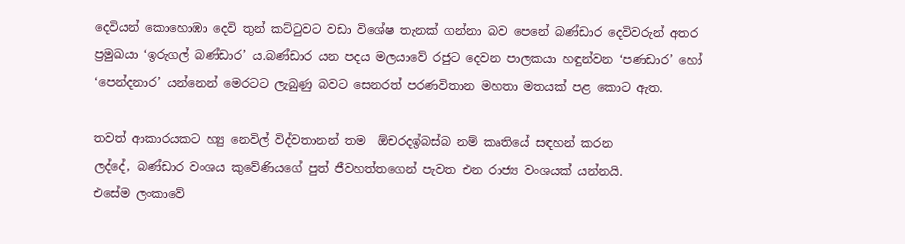දෙවියන් කොහොඹා දෙවි තුන් කට්ටුවට වඩා විශේෂ තැනක් ගන්නා බව පෙනේ බණ්ඩාර දෙවිවරුන් අතර ප්‍රමුඛයා ‘ඉරුගල් බණ්ඩාර’ ය.බණ්ඩාර යන පදය මලයාවේ රජුට දෙවන පාලකයා හඳුන්වන ‘පණඩාර’ හෝ ‘පෙන්දනාර’ යන්නෙන් මෙරටට ලැබුණු බවට සෙනරත් පරණවිතාන මහතා මතයක් පළ කොට ඇත.

තවත් ආකාරයකට හ්‍යු නෙවිල් විද්වතානන් තම  ඕචරදඉ්බස්බ නම් කෘතියේ සඳහන් කරන
ලද්දේ, බණ්ඩාර වංශය කුවේණියගේ පුත් ජීවහත්තගෙන් පැවත එන රාජ්‍ය වංශයක් යන්නයි.
එසේම ලංකාවේ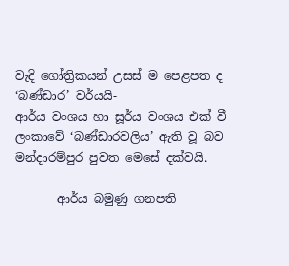වැදි ගෝත්‍රිකයන් උසස් ම පෙළපත ද ‘බණ්ඩාර’ වර්යයි-
ආර්ය වංශය හා සූර්ය වංශය එක් වී ලංකාවේ ‘බණ්ඩාරවලිය’ ඇති වූ බව මන්දාරම්පුර පුවත මෙසේ දක්වයි.

       ආර්ය බමුණු ගනපති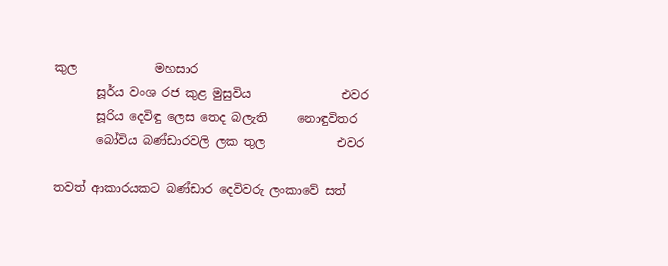කුල             මහසාර
       සූර්ය වංශ රජ කුළ මුසුවිය               එවර
       සූරිය දෙවිඳු ලෙස තෙද බලැති     නොඳුවිතර
       බෝවිය බණ්ඩාරවලි ලක තුල            එවර

තවත් ආකාරයකට බණ්ඩාර දෙවිවරු ලංකාවේ සත්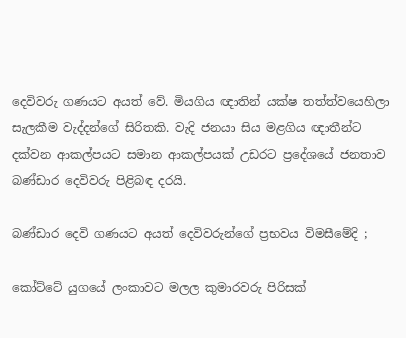දෙවිවරු ගණයට අයත් වේ. මියගිය ඥාතින් යක්ෂ තත්ත්වයෙහිලා සැලකීම වැද්දන්ගේ සිරිතකි. වැදි ජනයා සිය මළගිය ඥාතීන්ට දක්වන ආකල්පයට සමාන ආකල්පයක් උඩරට ප්‍රදේශයේ ජනතාව බණ්ඩාර දෙවිවරු පිළිබඳ දරයි.

බණ්ඩාර දෙවි ගණයට අයත් දෙවිවරුන්ගේ ප්‍රභවය විමසීමේදි ;

කෝට්ටේ යුගයේ ලංකාවට මලල කුමාරවරු පිරිසක්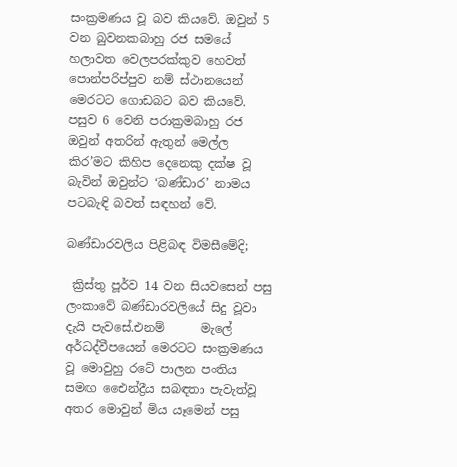සංක්‍රමණය වූ බව කියවේ. ඔවුන් 5 වන බුවනකබාහු රජ සමයේ හලාවත වෙලපරක්කුව හෙවත් පොන්පරිප්පුව නම් ස්ථානයෙන් මෙරටට ගොඩබට බව කියවේ. පසුව 6 වෙනි පරාක්‍රමබාහු රජ ඔවුන් අතරින් ඇතුන් මෙල්ල කිර’මට කිහිප දෙනෙකු දක්ෂ වූ බැවින් ඔවුන්ට ‘බණ්ඩාර’ නාමය පටබැඳි බවත් සඳහන් වේ.

බණ්ඩාරවලිය පිළිබඳ විමසීමේදි;

 ක්‍රිස්තු පූර්ව 14 වන සියවසෙන් පසු ලංකාවේ බණ්ඩාරවලියේ සිදු වූවා දැයි පැවසේ.එනම්      මැලේ අර්ධද්වීපයෙන් මෙරටට සංක්‍රමණය වූ මොවුහු රටේ පාලන පංතිය සමඟ එෛන්ද්‍රීය සබඳතා පැවැත්වූ අතර මොවුන් මිය යෑමෙන් පසු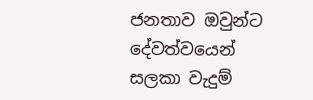ජනතාව ඔවුන්ට දේවත්වයෙන් සලකා වැදුම්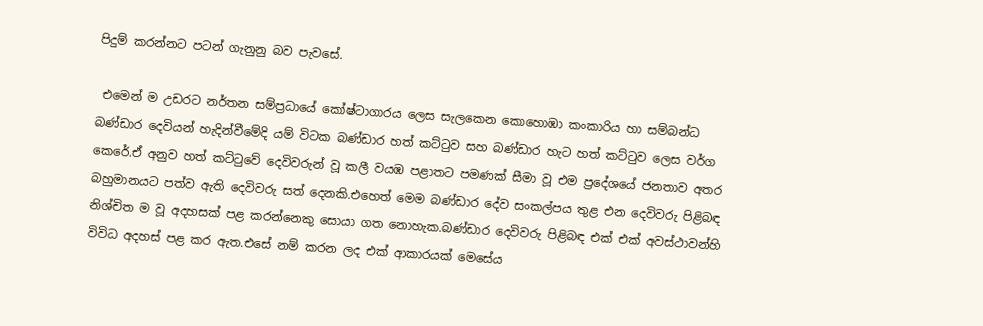පිදුම් කරන්නට පටන් ගැනුනු බව පැවසේ.

 එමෙන් ම උඩරට නර්තන සම්ප්‍රධායේ කෝෂ්ටාගාරය ලෙස සැලකෙන කොහොඹා කංකාරිය හා සම්බන්ධ බණ්ඩාර දෙවියන් හැදින්වීමේදි යම් විටක බණ්ඩාර හත් කට්ටුව සහ බණ්ඩාර හැට හත් කට්ටුව ලෙස වර්ග කෙරේ.ඒ අනුව හත් කට්ටුවේ දෙවිවරුන් වූ කලී වයඹ පළාතට පමණක් සීමා වූ එම ප්‍රදේශයේ ජනතාව අතර බහුමානයට පත්ව ඇති දෙවිවරු සත් දෙනකි.එහෙත් මෙම බණ්ඩාර දේව සංකල්පය තුළ එන දෙවිවරු පිළිබඳ නිශ්චිත ම වූ අදහසක් පළ කරන්නෙකු සොයා ගත නොහැක.බණ්ඩාර දෙවිවරු පිළිබඳ එක් එක් අවස්ථාවන්හි විවිධ අදහස් පළ කර ඇත.එසේ නම් කරන ලද එක් ආකාරයක් මෙසේය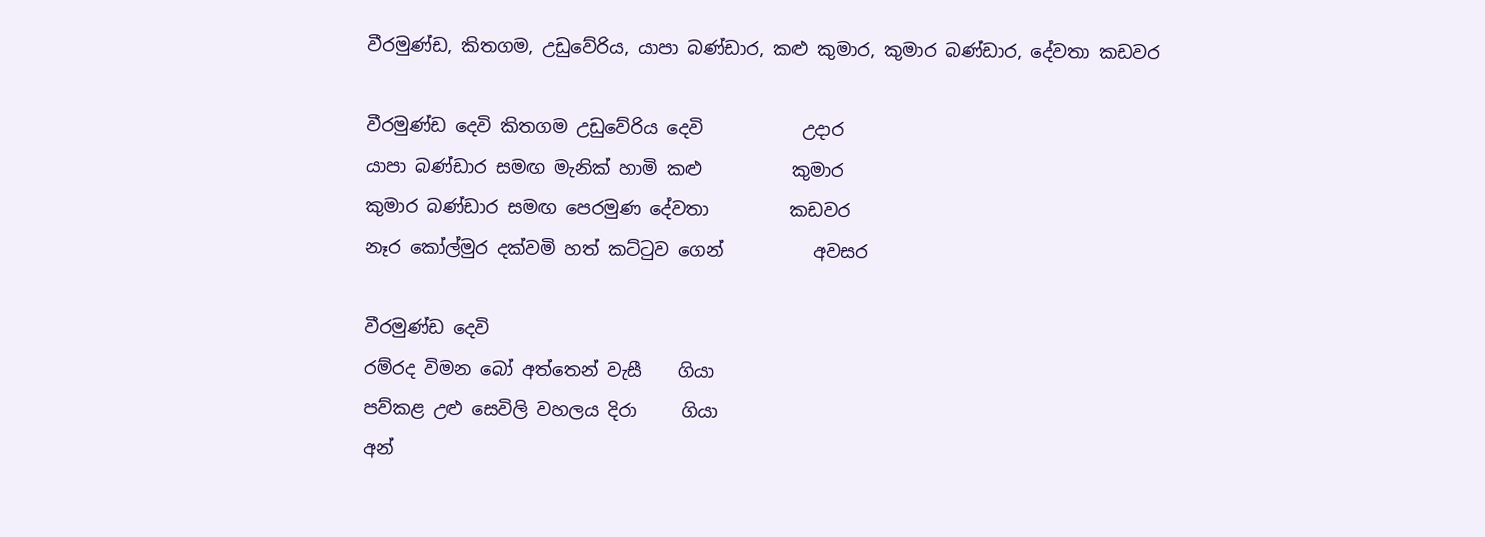වීරමුණ්ඩ, කිතගම, උඩුවේරිය, යාපා බණ්ඩාර, කළු කුමාර, කුමාර බණ්ඩාර, දේවතා කඩවර

වීරමුණ්ඩ දෙවි කිතගම උඩුවේරිය දෙවි           උදාර
යාපා බණ්ඩාර සමඟ මැනික් හාමි කළු          කුමාර
කුමාර බණ්ඩාර සමඟ පෙරමුණ දේවතා         කඩවර
නෑර කෝල්මුර දක්වමි හත් කට්ටුව ගෙන්          අවසර

වීරමුණ්ඩ දෙවි
රම්රද විමන බෝ අත්තෙන් වැසී    ගියා
පව්කළ උළු සෙවිලි වහලය දිරා     ගියා
අන්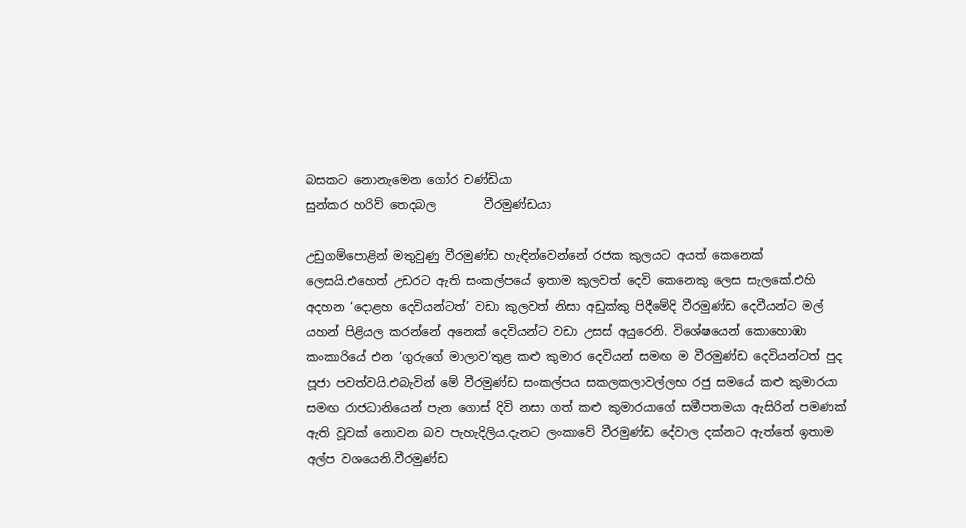බසකට නොනැමෙන ගෝර චණ්ඩියා
සුන්කර හරිව් තෙදබල        වීරමුණ්ඩයා

උඩුගම්පොළින් මතුවුණු වීරමුණ්ඩ හැඳින්වෙන්නේ රජක කුලයට අයත් කෙනෙක් ලෙසයි.එහෙත් උඩරට ඇති සංකල්පයේ ඉතාම කුලවත් දෙවි කෙනෙකු ලෙස සැලකේ.එහි අදහන ‘දොළහ දෙවියන්ටත්’ වඩා කුලවත් නිසා අඩුක්කු පිදීමේදි වීරමුණ්ඩ දෙවීයන්ට මල් යහන් පිළියල කරන්නේ අනෙක් දෙවියන්ට වඩා උසස් අයුරෙනි. විශේෂයෙන් කොහොඹා කංකාරියේ එන ‘ගුරුගේ මාලාව’තුළ කළු කුමාර දෙවියන් සමඟ ම වීරමුණ්ඩ දෙවියන්ටත් පුද පූජා පවත්වයි.එබැවින් මේ වීරමුණ්ඩ සංකල්පය සකලකලාවල්ලභ රජු සමයේ කළු කුමාරයා සමඟ රාජධානියෙන් පැන ගොස් දිවි නසා ගත් කළු කුමාරයාගේ සමීපතමයා ඇසිරින් පමණක් ඇති වූවක් නොවන බව පැහැදිලිය.දැනට ලංකාවේ වීරමුණ්ඩ දේවාල දක්නට ඇත්තේ ඉතාම අල්ප වශයෙනි.වීරමුණ්ඩ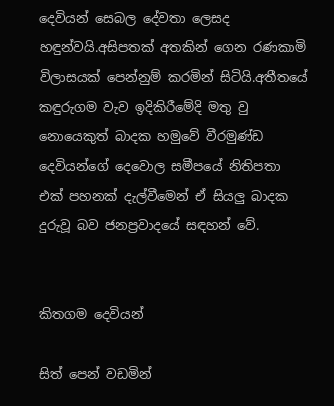දෙවියන් සෙබල දේවතා ලෙසද හඳුන්වයි.අසිපතක් අතකින් ගෙන රණකාමි විලාසයක් පෙන්නුම් කරමින් සිටියි.අතීතයේ කඳුරුගම වැව ඉදිකිරීමේදි මතු වු නොයෙකුත් බාදක හමුවේ වීරමුණ්ඩ දෙවියන්ගේ දෙවොල සමීපයේ නිතිපතා එක් පහනක් දැල්වීමෙන් ඒ සියලු බාදක දුරුවූ බව ජනප්‍රවාදයේ සඳහන් වේ.


කිතගම දෙවියන්

සිත් පෙන් වඩමින්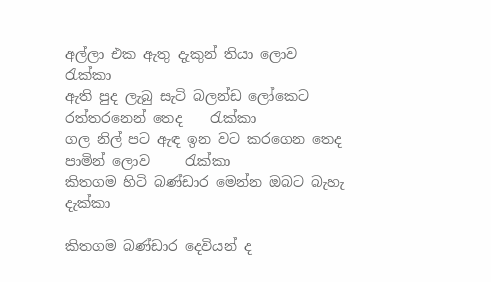අල්ලා එක ඇතු දැකුන් තියා ලොව      රැක්කා
ඇති පුද ලැබු සැටි බලන්ඩ ලෝකෙට රත්තරනෙන් තෙද    රැක්කා
ගල නිල් පට ඇඳ ඉන වට කරගෙන තෙද පාමින් ලොව     රැක්කා
කිතගම හිටි බණ්ඩාර මෙන්න ඔබට බැහැ                 දැක්කා

කිතගම බණ්ඩාර දෙවියන් ද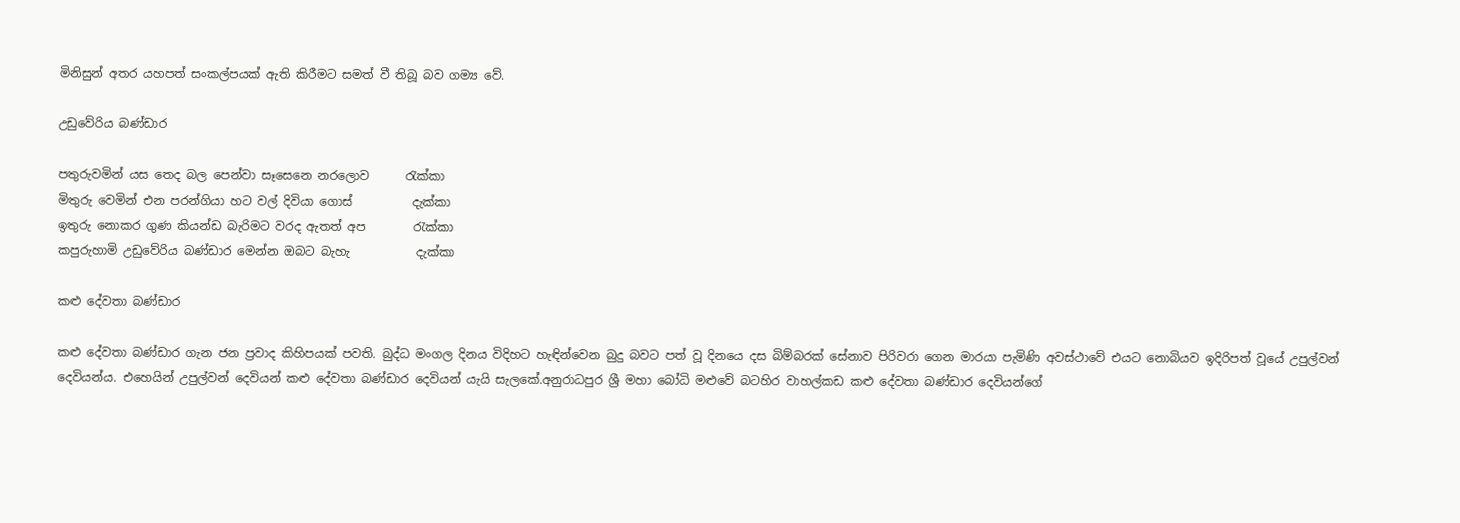මිනිසුන් අතර යහපත් සංකල්පයක් ඇති කිරීමට සමත් වී තිබූ බව ගම්‍ය වේ.

උඩුවේරිය බණ්ඩාර

පතුරුවමින් යස තෙද බල පෙන්වා සෑසෙනෙ නරලොව      රැක්කා
මිතුරු වෙමින් එන පරන්ගියා හට වල් දිවියා ගොස්          දැක්කා
ඉතුරු නොකර ගුණ කියන්ඩ බැරිමට වරද ඇතත් අප        රැක්කා
කපුරුහාමි උඩුවේරිය බණ්ඩාර මෙන්න ඔබට බැහැ           දැක්කා

කළු දේවතා බණ්ඩාර

කළු දේවතා බණ්ඩාර ගැන ජන ප්‍රවාද කිහිපයක් පවති. බුද්ධ මංගල දිනය විදිහට හැඳින්වෙන බුදු බවට පත් වූ දිනයෙ දස බිම්බරක් සේනාව පිරිවරා ගෙන මාරයා පැමිණි අවස්ථාවේ එයට නොබියව ඉදිරිපත් වූයේ උපුල්වන් දෙවියන්ය. එහෙයින් උපුල්වන් දෙවියන් කළු දේවතා බණ්ඩාර දෙවියන් යැයි සැලකේ.අනුරාධපුර ශ්‍රී මහා බෝධි මළුවේ බටහිර වාහල්කඩ කළු දේවතා බණ්ඩාර දෙවියන්ගේ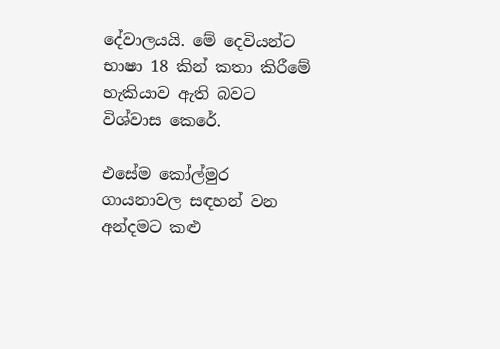දේවාලයයි. මේ දෙවියන්ට භාෂා 18 කින් කතා කිරීමේ හැකියාව ඇති බවට විශ්වාස කෙරේ.

එසේම කෝල්මුර ගායනාවල සඳහන් වන අන්දමට කළු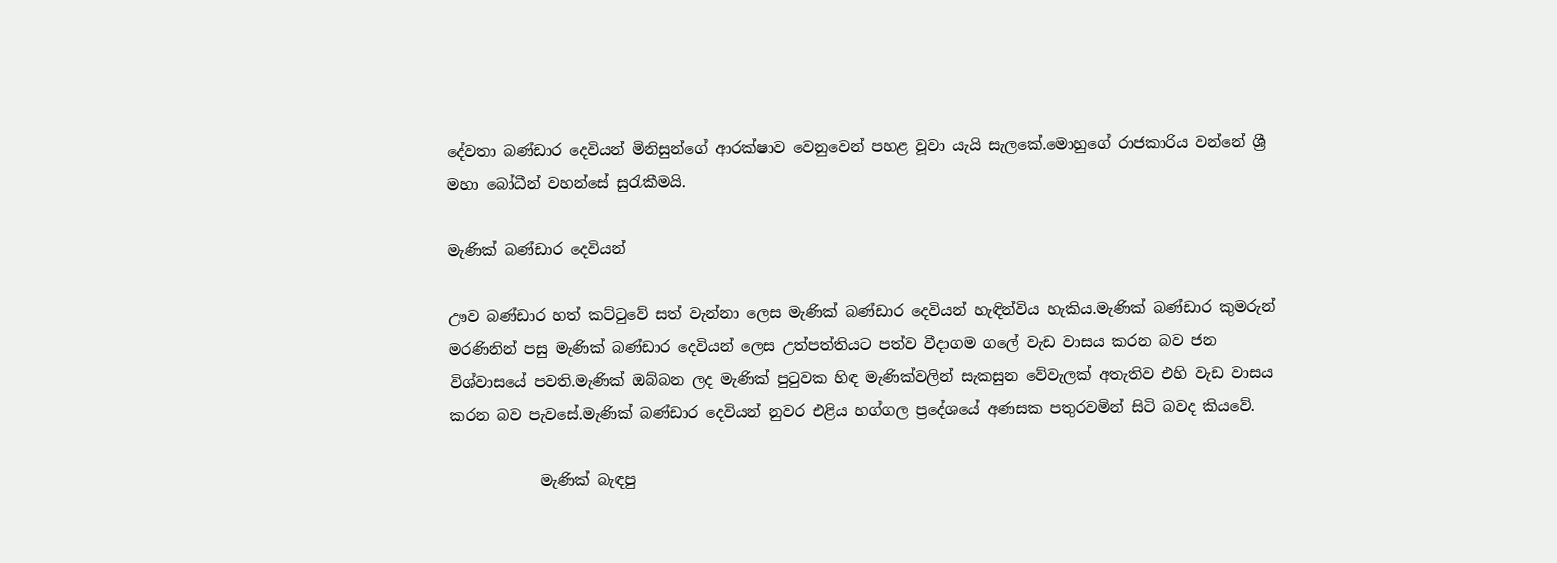දේවතා බණ්ඩාර දෙවියන් මිනිසුන්ගේ ආරක්ෂාව වෙනුවෙන් පහළ වූවා යැයි සැලකේ.මොහුගේ රාජකාරිය වන්නේ ශ්‍රී මහා බෝධීන් වහන්සේ සුරැකීමයි.

මැණික් බණ්ඩාර දෙවියන්

ඌව බණ්ඩාර හත් කට්ටුවේ සත් වැන්නා ලෙස මැණික් බණ්ඩාර දෙවියන් හැඳින්විය හැකිය.මැණික් බණ්ඩාර කුමරුන් මරණිනින් පසු මැණික් බණ්ඩාර දෙවියන් ලෙස උත්පත්තියට පත්ව වීදාගම ගලේ වැඩ වාසය කරන බව ජන විශ්වාසයේ පවති.මැණික් ඔබ්බන ලද මැණික් පුටුවක හිඳ මැණික්වලින් සැකසුන වේවැලක් අතැතිව එහි වැඩ වාසය කරන බව පැවසේ.මැණික් බණ්ඩාර දෙවියන් නුවර එළිය හග්ගල ප්‍රදේශයේ අණසක පතුරවමින් සිටි බවද කියවේ.

            මැණික් බැඳපු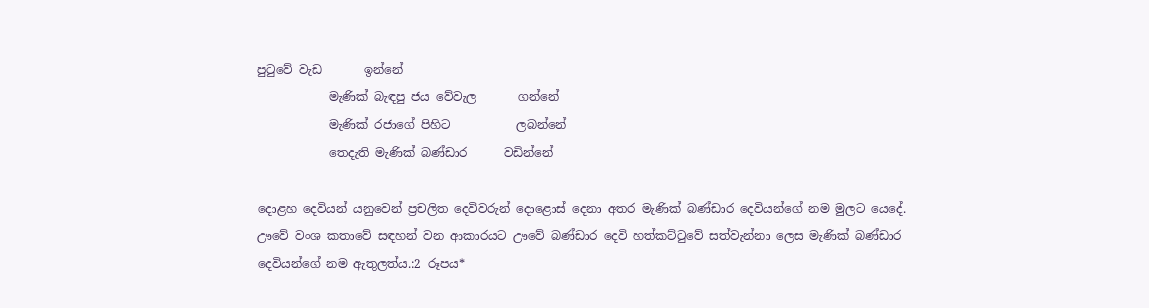පුටුවේ වැඩ       ඉන්නේ
            මැණික් බැඳපු ජය වේවැල       ගන්නේ
            මැණික් රජාගේ පිහිට           ලබන්නේ
            තෙදැති මැණික් බණ්ඩාර      වඩින්නේ

දොළහ දෙවියන් යනුවෙන් ප්‍රචලිත දෙවිවරුන් දොළොස් දෙනා අතර මැණික් බණ්ඩාර දෙවියන්ගේ නම මුලට යෙදේ. ඌවේ වංශ කතාවේ සඳහන් වන ආකාරයට ඌවේ බණ්ඩාර දෙවි හත්කට්ටුවේ සත්වැන්නා ලෙස මැණික් බණ්ඩාර දෙවියන්ගේ නම ඇතුලත්ය.:2 රූපය*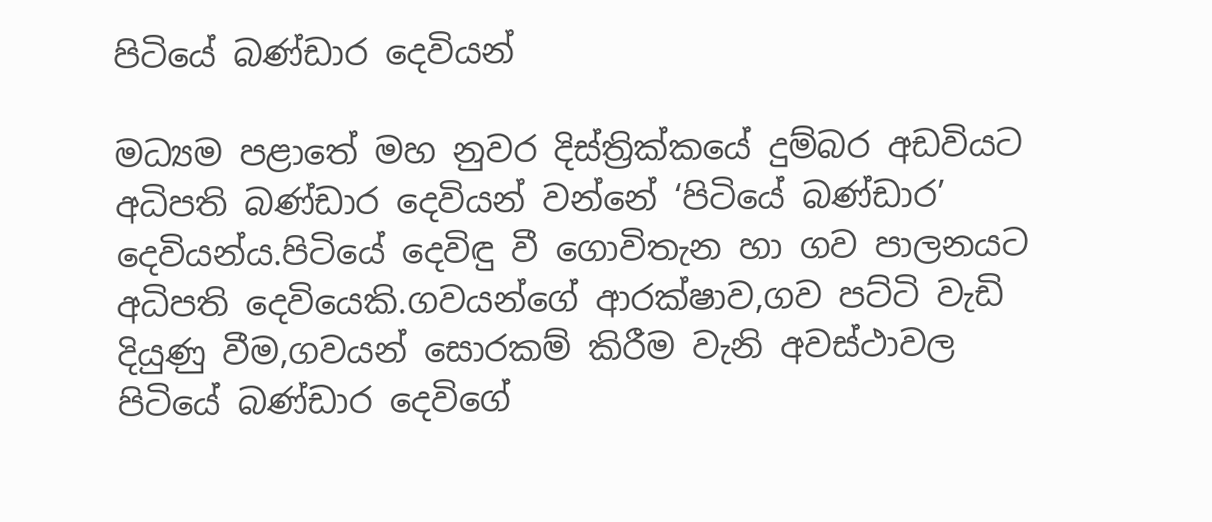පිටියේ බණ්ඩාර දෙවියන්

මධ්‍යම පළාතේ මහ නුවර දිස්ත්‍රික්කයේ දුම්බර අඩවියට අධිපති බණ්ඩාර දෙවියන් වන්නේ ‘පිටියේ බණ්ඩාර’ දෙවියන්ය.පිටියේ දෙවිඳු වී ගොවිතැන හා ගව පාලනයට අධිපති දෙවියෙකි.ගවයන්ගේ ආරක්ෂාව,ගව පට්ටි වැඩි දියුණු වීම,ගවයන් සොරකම් කිරීම වැනි අවස්ථාවල පිටියේ බණ්ඩාර දෙවිගේ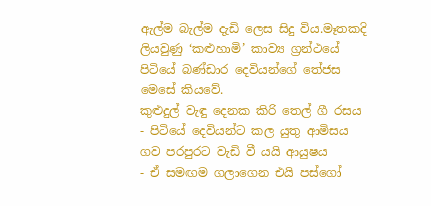ඇල්ම බැල්ම දැඩි ලෙස සිදු විය.මෑතකදි ලියවුණු ‘කළුහාමි’ කාව්‍ය ග්‍රන්ථයේ පිටියේ බණ්ඩාර දෙවියන්ගේ තේජස මෙසේ කියවේ.
කුළුදුල් වැඳු දෙනක කිරි තෙල් ගී රසය - පිටියේ දෙවියන්ට කල යුතු ආමිසය
ගව පරපුරට වැඩි වී යයි ආයුෂය       - ඒ සමඟම ගලාගෙන එයි පස්ගෝ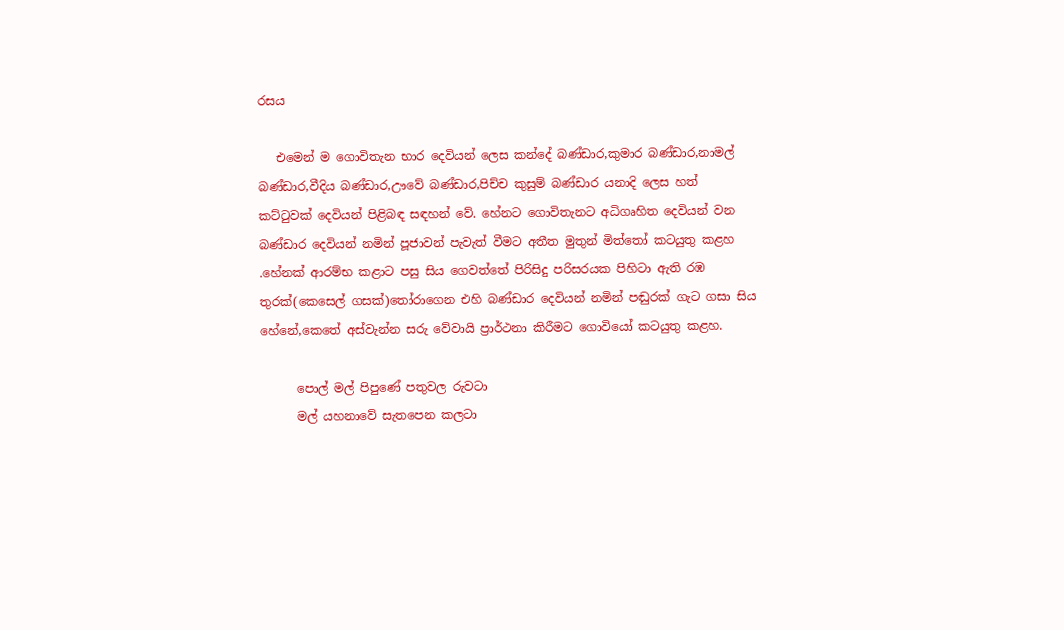රසය

   එමෙන් ම ගොවිතැන භාර දෙවියන් ලෙස කන්දේ බණ්ඩාර,කුමාර බණ්ඩාර,නාමල්      බණ්ඩාර,වීදිය බණ්ඩාර,ඌවේ බණ්ඩාර,පිච්ච කුසුම් බණ්ඩාර යනාදි ලෙස හත් කට්ටුවක් දෙවියන් පිළිබඳ සඳහන් වේ. හේනට ගොවිතැනට අධිගෘහිත දෙවියන් වන බණ්ඩාර දෙවියන් නමින් පූජාවන් පැවැත් වීමට අතීත මුතුන් මිත්තෝ කටයුතු කළහ .හේනක් ආරම්භ කළාට පසු සිය ගෙවත්තේ පිරිසිදු පරිසරයක පිහිටා ඇති රඹ තුරක්(කෙසෙල් ගසක්)තෝරාගෙන එහි බණ්ඩාර දෙවියන් නමින් පඬුරක් ගැට ගසා සිය හේනේ,කෙතේ අස්වැන්න සරු වේවායි ප්‍රාර්ථනා කිරීමට ගොවියෝ කටයුතු කළහ.

      පොල් මල් පිපුණේ පතුවල රුවටා
      මල් යහනාවේ සැතපෙන කලටා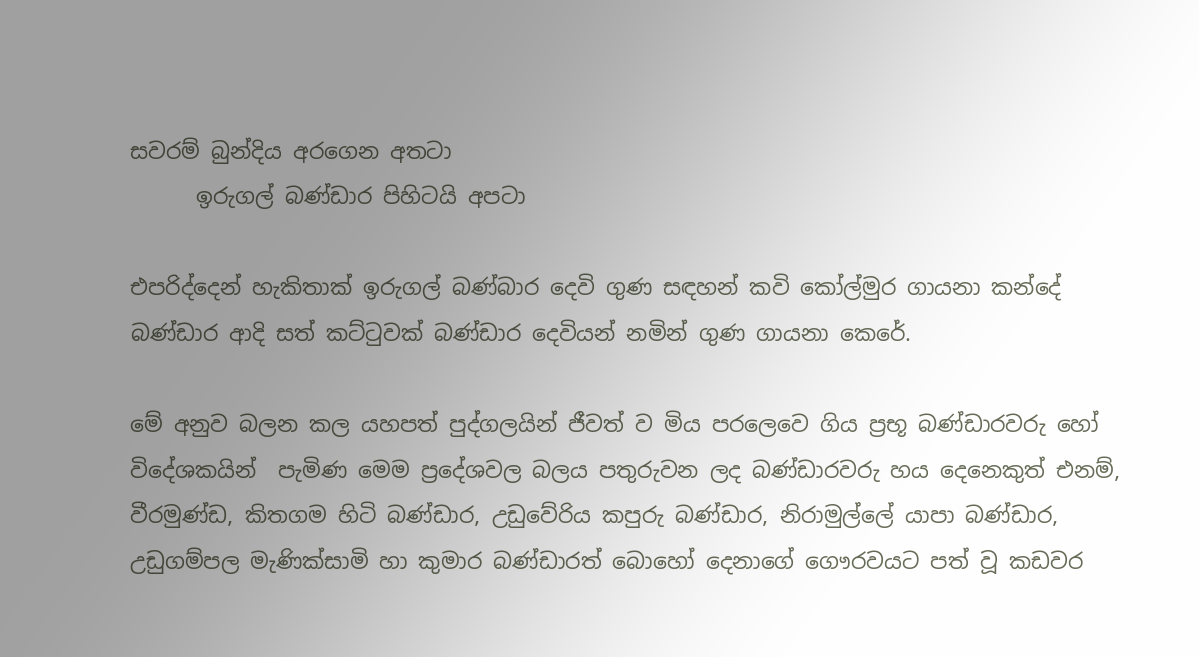සවරම් බුන්දිය අරගෙන අතටා
      ඉරුගල් බණ්ඩාර පිහිටයි අපටා

එපරිද්දෙන් හැකිතාක් ඉරුගල් බණ්බාර දෙවි ගුණ සඳහන් කවි කෝල්මුර ගායනා කන්දේ බණ්ඩාර ආදි සත් කට්ටුවක් බණ්ඩාර දෙවියන් නමින් ගුණ ගායනා කෙරේ.

මේ අනුව බලන කල යහපත් පුද්ගලයින් ජීවත් ව මිය පරලෙවෙ ගිය ප්‍රභූ බණ්ඩාරවරු හෝ විදේශකයින්  පැමිණ මෙම ප්‍රදේශවල බලය පතුරුවන ලද බණ්ඩාරවරු හය දෙනෙකුත් එනම්,
වීරමුණ්ඩ, කිතගම හිටි බණ්ඩාර, උඩුවේරිය කපුරු බණ්ඩාර, නිරාමුල්ලේ යාපා බණ්ඩාර, උඩුගම්පල මැණික්සාමි හා කුමාර බණ්ඩාරත් බොහෝ දෙනාගේ ගෞරවයට පත් වූ කඩවර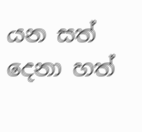යන සත් දෙනා හත්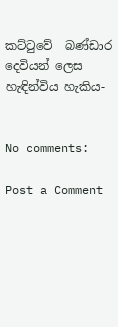කට්ටුවේ  බණ්ඩාර දෙවියන් ලෙස හැඳින්විය හැකිය-


No comments:

Post a Comment